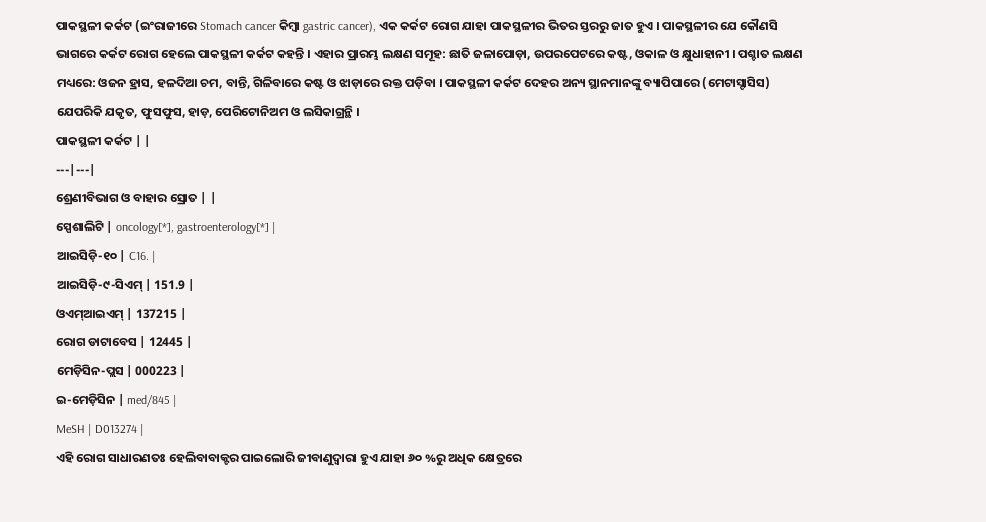ପାକସ୍ଥଳୀ କର୍କଟ (ଇଂରାଜୀରେ Stomach cancer କିମ୍ବା gastric cancer), ଏକ କର୍କଟ ରୋଗ ଯାହା ପାକସ୍ଥଳୀର ଭିତର ସ୍ତରରୁ ଜାତ ହୁଏ । ପାକସ୍ଥଳୀର ଯେ କୌଣସି ଭାଗରେ କର୍କଟ ରୋଗ ହେଲେ ପାକସ୍ଥଳୀ କର୍କଟ କହନ୍ତି । ଏହାର ପ୍ରାରମ୍ଭ ଲକ୍ଷଣ ସମୂହ: ଛାତି ଜଳାପୋଡ଼ା, ଉପରପେଟରେ କଷ୍ଟ, ଓକାଳ ଓ କ୍ଷୁଧାହାନୀ । ପଶ୍ଚାତ ଲକ୍ଷଣ ମଧ୍ୟରେ: ଓଜନ ହ୍ରାସ, ହଳଦିଆ ଚମ, ବାନ୍ତି, ଗିଳିବାରେ କଷ୍ଟ ଓ ଝାଡ଼ାରେ ରକ୍ତ ପଡ଼ିବା । ପାକସ୍ଥଳୀ କର୍କଟ ଦେହର ଅନ୍ୟ ସ୍ଥାନମାନଙ୍କୁ ବ୍ୟାପିପାରେ (ମେଟାସ୍ଟାସିସ) ଯେପରିକି ଯକୃତ, ଫୁସଫୁସ, ହାଡ଼, ପେରିଟୋନିଅମ ଓ ଲସିକାଗ୍ରନ୍ଥି ।
ପାକସ୍ଥଳୀ କର୍କଟ | |
---|---|
ଶ୍ରେଣୀବିଭାଗ ଓ ବାହାର ସ୍ରୋତ | |
ସ୍ପେଶାଲିଟି | oncology[*], gastroenterology[*] |
ଆଇସିଡ଼ି-୧୦ | C16. |
ଆଇସିଡ଼ି-୯-ସିଏମ୍ | 151.9 |
ଓଏମ୍ଆଇଏମ୍ | 137215 |
ରୋଗ ଡାଟାବେସ | 12445 |
ମେଡ଼ିସିନ-ପ୍ଲସ | 000223 |
ଇ-ମେଡ଼ିସିନ | med/845 |
MeSH | D013274 |
ଏହି ରୋଗ ସାଧାରଣତଃ ହେଲିବାବାକ୍ଟର ପାଇଲୋରି ଜୀବାଣୁଦ୍ୱାରା ହୁଏ ଯାହା ୬୦ %ରୁ ଅଧିକ କ୍ଷେତ୍ରରେ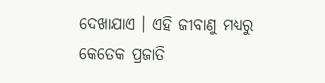ଦେଖାଯାଏ । ଏହି ଜୀବାଣୁ ମଧ୍ୟରୁ କେତେକ ପ୍ରଜାତି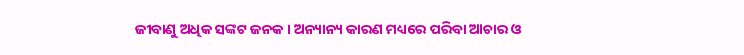ଜୀବାଣୁ ଅଧିକ ସଙ୍କଟ ଜନକ । ଅନ୍ୟାନ୍ୟ କାରଣ ମଧ୍ୟରେ ପରିବା ଆଚାର ଓ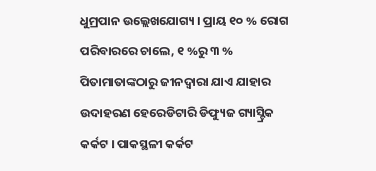ଧୁମ୍ରପାନ ଉଲ୍ଲେଖଯୋଗ୍ୟ । ପ୍ରାୟ ୧୦ % ରୋଗ ପରିବାରରେ ଚାଲେ, ୧ %ରୁ ୩ % ପିତାମାତାଙ୍କଠାରୁ ଜୀନଦ୍ୱାରା ଯାଏ ଯାହାର ଉଦାହରଣ ହେରେଡିଟାରି ଡିଫ୍ୟୁଜ ଗ୍ୟାସ୍ଟ୍ରିକ କର୍କଟ । ପାକସ୍ଥଳୀ କର୍କଟ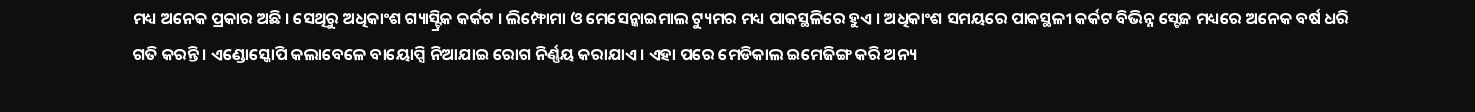ମଧ୍ୟ ଅନେକ ପ୍ରକାର ଅଛି । ସେଥିରୁ ଅଧିକାଂଶ ଗ୍ୟାସ୍ଟ୍ରିକ କର୍କଟ । ଲିମ୍ଫୋମା ଓ ମେସେନ୍କାଇମାଲ ଟ୍ୟୁମର ମଧ୍ୟ ପାକସ୍ଥଳିରେ ହୁଏ । ଅଧିକାଂଶ ସମୟରେ ପାକସ୍ଥଳୀ କର୍କଟ ବିଭିନ୍ନ ସ୍ଟେଜ ମଧ୍ୟରେ ଅନେକ ବର୍ଷ ଧରି ଗତି କରନ୍ତି । ଏଣ୍ଡୋସ୍କୋପି କଲାବେଳେ ବାୟୋପ୍ସି ନିଆଯାଇ ରୋଗ ନିର୍ଣ୍ଣୟ କରାଯାଏ । ଏହା ପରେ ମେଡିକାଲ ଇମେଜିଙ୍ଗ କରି ଅନ୍ୟ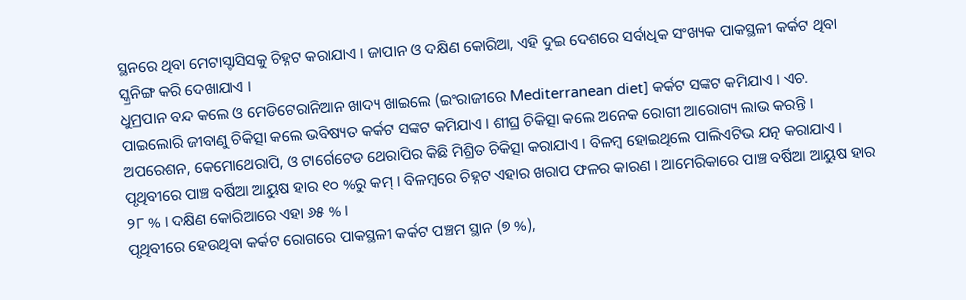ସ୍ଥନରେ ଥିବା ମେଟାସ୍ଟାସିସକୁ ଚିହ୍ନଟ କରାଯାଏ । ଜାପାନ ଓ ଦକ୍ଷିଣ କୋରିଆ, ଏହି ଦୁଇ ଦେଶରେ ସର୍ବାଧିକ ସଂଖ୍ୟକ ପାକସ୍ଥଳୀ କର୍କଟ ଥିବା ସ୍କ୍ରନିଙ୍ଗ କରି ଦେଖାଯାଏ ।
ଧୁମ୍ରପାନ ବନ୍ଦ କଲେ ଓ ମେଡିଟେରାନିଆନ ଖାଦ୍ୟ ଖାଇଲେ (ଇଂରାଜୀରେ Mediterranean diet] କର୍କଟ ସଙ୍କଟ କମିଯାଏ । ଏଚ. ପାଇଲୋରି ଜୀବାଣୁ ଚିକିତ୍ସା କଲେ ଭବିଷ୍ୟତ କର୍କଟ ସଙ୍କଟ କମିଯାଏ । ଶୀଘ୍ର ଚିକିତ୍ସା କଲେ ଅନେକ ରୋଗୀ ଆରୋଗ୍ୟ ଲାଭ କରନ୍ତି । ଅପରେଶନ, କେମୋଥେରାପି, ଓ ଟାର୍ଗେଟେଡ ଥେରାପିର କିଛି ମିଶ୍ରିତ ଚିକିତ୍ସା କରାଯାଏ । ବିଳମ୍ବ ହୋଇଥିଲେ ପାଲିଏଟିଭ ଯତ୍ନ କରାଯାଏ । ପୃଥିବୀରେ ପାଞ୍ଚ ବର୍ଷିଆ ଆୟୁଷ ହାର ୧୦ %ରୁ କମ୍ । ବିଳମ୍ବରେ ଚିହ୍ନଟ ଏହାର ଖରାପ ଫଳର କାରଣ । ଆମେରିକାରେ ପାଞ୍ଚ ବର୍ଷିଆ ଆୟୁଷ ହାର ୨୮ % । ଦକ୍ଷିଣ କୋରିଆରେ ଏହା ୬୫ % ।
ପୃଥିବୀରେ ହେଉଥିବା କର୍କଟ ରୋଗରେ ପାକସ୍ଥଳୀ କର୍କଟ ପଞ୍ଚମ ସ୍ଥାନ (୭ %),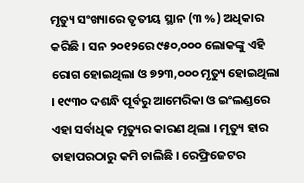ମୃତ୍ୟୁ ସଂଖ୍ୟାରେ ତୃତୀୟ ସ୍ଥାନ (୩ %) ଅଧିକାର କରିଛି । ସନ ୨୦୧୨ରେ ୯୫୦,୦୦୦ ଲୋକଙ୍କୁ ଏହି ରୋଗ ହୋଇଥିଲା ଓ ୭୨୩,୦୦୦ ମୃତ୍ୟୁ ହୋଇଥିଲା । ୧୯୩୦ ଦଶନ୍ଧି ପୂର୍ବରୁ ଆମେରିକା ଓ ଇଂଲଣ୍ଡରେ ଏହା ସର୍ବାଧିକ ମୃତ୍ୟୁର କାରଣ ଥିଲା । ମୃତ୍ୟୁ ହାର ତାହାପରଠାରୁ କମି ଚାଲିଛି । ରେଫ୍ରିଜେଟର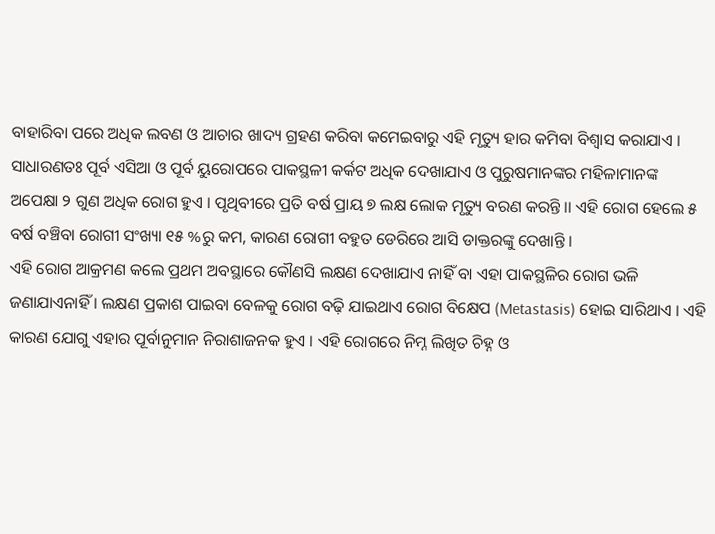ବାହାରିବା ପରେ ଅଧିକ ଲବଣ ଓ ଆଚାର ଖାଦ୍ୟ ଗ୍ରହଣ କରିବା କମେଇବାରୁ ଏହି ମୃତ୍ୟୁ ହାର କମିବା ବିଶ୍ୱାସ କରାଯାଏ । ସାଧାରଣତଃ ପୂର୍ବ ଏସିଆ ଓ ପୂର୍ବ ୟୁରୋପରେ ପାକସ୍ଥଳୀ କର୍କଟ ଅଧିକ ଦେଖାଯାଏ ଓ ପୁରୁଷମାନଙ୍କର ମହିଳାମାନଙ୍କ ଅପେକ୍ଷା ୨ ଗୁଣ ଅଧିକ ରୋଗ ହୁଏ । ପୃଥିବୀରେ ପ୍ରତି ବର୍ଷ ପ୍ରାୟ ୭ ଲକ୍ଷ ଲୋକ ମୃତ୍ୟୁ ବରଣ କରନ୍ତି ।। ଏହି ରୋଗ ହେଲେ ୫ ବର୍ଷ ବଞ୍ଚିବା ରୋଗୀ ସଂଖ୍ୟା ୧୫ %ରୁ କମ, କାରଣ ରୋଗୀ ବହୁତ ଡେରିରେ ଆସି ଡାକ୍ତରଙ୍କୁ ଦେଖାନ୍ତି ।
ଏହି ରୋଗ ଆକ୍ରମଣ କଲେ ପ୍ରଥମ ଅବସ୍ଥାରେ କୌଣସି ଲକ୍ଷଣ ଦେଖାଯାଏ ନାହିଁ ବା ଏହା ପାକସ୍ଥଳିର ରୋଗ ଭଳି ଜଣାଯାଏନାହିଁ । ଲକ୍ଷଣ ପ୍ରକାଶ ପାଇବା ବେଳକୁ ରୋଗ ବଢ଼ି ଯାଇଥାଏ ରୋଗ ବିକ୍ଷେପ (Metastasis) ହୋଇ ସାରିଥାଏ । ଏହି କାରଣ ଯୋଗୁ ଏହାର ପୂର୍ବାନୁମାନ ନିରାଶାଜନକ ହୁଏ । ଏହି ରୋଗରେ ନିମ୍ନ ଲିଖିତ ଚିହ୍ନ ଓ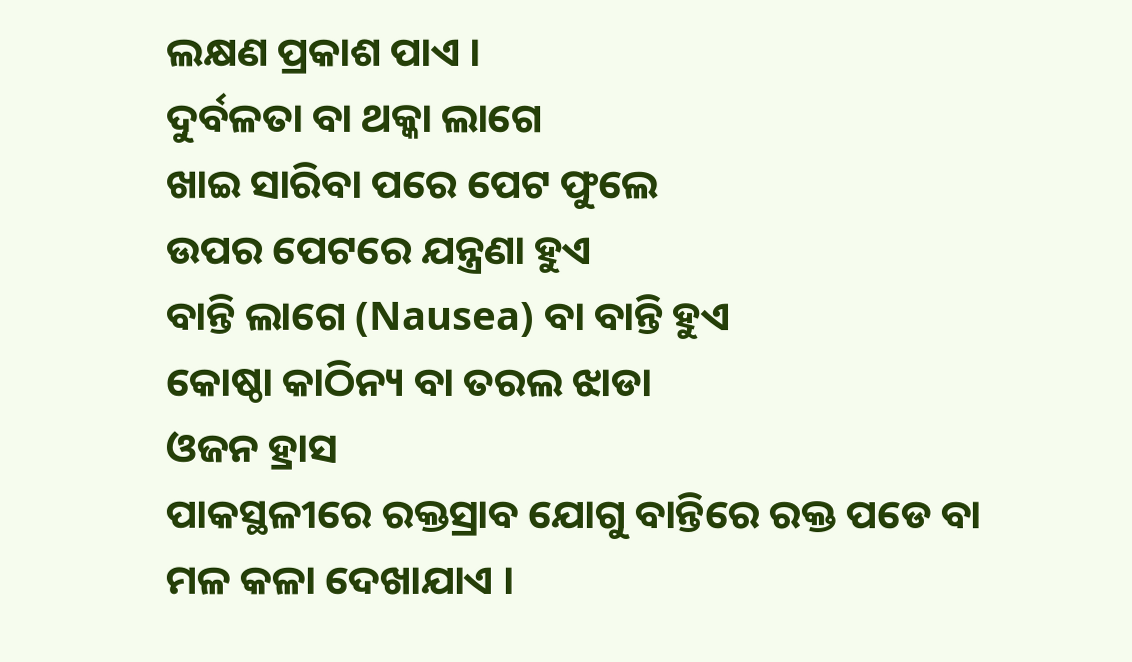ଲକ୍ଷଣ ପ୍ରକାଶ ପାଏ ।
ଦୁର୍ବଳତା ବା ଥକ୍କା ଲାଗେ
ଖାଇ ସାରିବା ପରେ ପେଟ ଫୁଲେ
ଉପର ପେଟରେ ଯନ୍ତ୍ରଣା ହୁଏ
ବାନ୍ତି ଲାଗେ (Nausea) ବା ବାନ୍ତି ହୁଏ
କୋଷ୍ଠା କାଠିନ୍ୟ ବା ତରଲ ଝାଡା
ଓଜନ ହ୍ରାସ
ପାକସ୍ଥଳୀରେ ରକ୍ତସ୍ରାବ ଯୋଗୁ ବାନ୍ତିରେ ରକ୍ତ ପଡେ ବା ମଳ କଳା ଦେଖାଯାଏ ।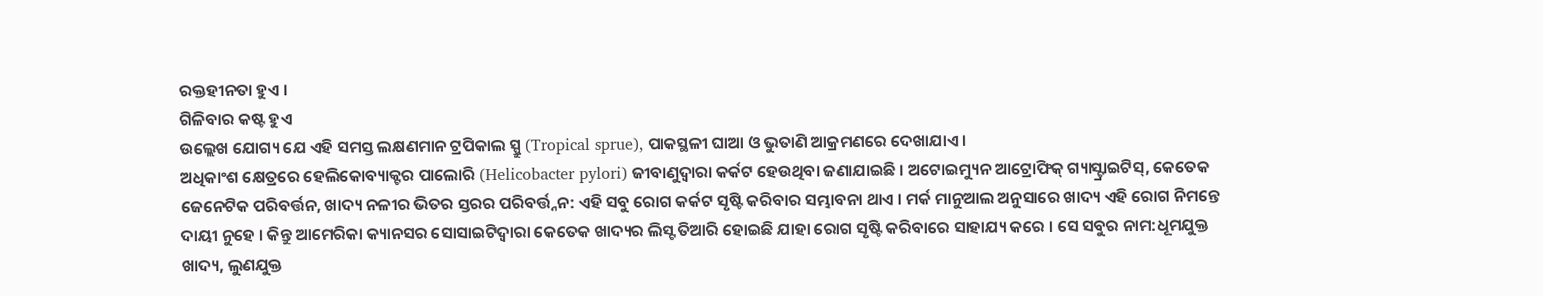ରକ୍ତହୀନତା ହୁଏ ।
ଗିଳିବାର କଷ୍ଟ ହୁଏ
ଉଲ୍ଲେଖ ଯୋଗ୍ୟ ଯେ ଏହି ସମସ୍ତ ଲକ୍ଷଣମାନ ଟ୍ରପିକାଲ ସ୍ପ୍ରୁ (Tropical sprue), ପାକସ୍ଥଳୀ ଘାଆ ଓ ଭୁତାଣି ଆକ୍ରମଣରେ ଦେଖାଯାଏ ।
ଅଧିକାଂଶ କ୍ଷେତ୍ରରେ ହେଲିକୋବ୍ୟାକ୍ଟର ପାଲୋରି (Helicobacter pylori) ଜୀବାଣୁଦ୍ୱାରା କର୍କଟ ହେଉଥିବା ଜଣାଯାଇଛି । ଅଟୋଇମ୍ୟୁନ ଆଟ୍ରୋଫିକ୍ ଗ୍ୟାସ୍ଟ୍ରାଇଟିସ୍, କେତେକ ଜେନେଟିକ ପରିବର୍ତ୍ତନ, ଖାଦ୍ୟ ନଳୀର ଭିତର ସ୍ତରର ପରିବର୍ତ୍ତ୍ନନ: ଏହି ସବୁ ରୋଗ କର୍କଟ ସୃଷ୍ଟି କରିବାର ସମ୍ଭାବନା ଥାଏ । ମର୍କ ମାନୁଆଲ ଅନୁସାରେ ଖାଦ୍ୟ ଏହି ରୋଗ ନିମନ୍ତେ ଦାୟୀ ନୁହେ । କିନ୍ତୁ ଆମେରିକା କ୍ୟାନସର ସୋସାଇଟିଦ୍ୱାରା କେତେକ ଖାଦ୍ୟର ଲିସ୍ଟ ତିଆରି ହୋଇଛି ଯାହା ରୋଗ ସୃଷ୍ଟି କରିବାରେ ସାହାଯ୍ୟ କରେ । ସେ ସବୁର ନାମ:ଧୂମଯୁକ୍ତ ଖାଦ୍ୟ, ଲୁଣଯୁକ୍ତ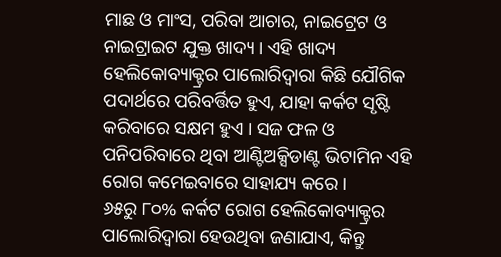ମାଛ ଓ ମାଂସ, ପରିବା ଆଚାର, ନାଇଟ୍ରେଟ ଓ ନାଇଟ୍ରାଇଟ ଯୁକ୍ତ ଖାଦ୍ୟ । ଏହି ଖାଦ୍ୟ ହେଲିକୋବ୍ୟାକ୍ଟ୍ରର ପାଲୋରିଦ୍ୱାରା କିଛି ଯୌଗିକ ପଦାର୍ଥରେ ପରିବର୍ତ୍ତିତ ହୁଏ, ଯାହା କର୍କଟ ସୃଷ୍ଟି କରିବାରେ ସକ୍ଷମ ହୁଏ । ସଜ ଫଳ ଓ ପନିପରିବାରେ ଥିବା ଆଣ୍ଟିଅକ୍ସିଡାଣ୍ଟ ଭିଟାମିନ ଏହି ରୋଗ କମେଇବାରେ ସାହାଯ୍ୟ କରେ ।
୬୫ରୁ ୮୦% କର୍କଟ ରୋଗ ହେଲିକୋବ୍ୟାକ୍ଟ୍ରର ପାଲୋରିଦ୍ୱାରା ହେଉଥିବା ଜଣାଯାଏ, କିନ୍ତୁ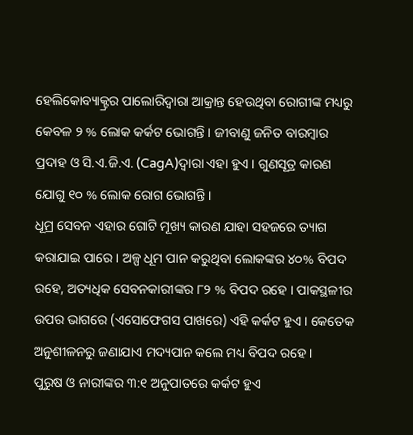ହେଲିକୋବ୍ୟାକ୍ଟ୍ରର ପାଲୋରିଦ୍ୱାରା ଆକ୍ରାନ୍ତ ହେଉଥିବା ରୋଗୀଙ୍କ ମଧ୍ୟରୁ କେବଳ ୨ % ଲୋକ କର୍କଟ ଭୋଗନ୍ତି । ଜୀବାଣୁ ଜନିତ ବାରମ୍ବାର ପ୍ରଦାହ ଓ ସି.ଏ.ଜି.ଏ. (CagA)ଦ୍ୱାରା ଏହା ହୁଏ । ଗୁଣସୂତ୍ର କାରଣ ଯୋଗୁ ୧୦ % ଲୋକ ରୋଗ ଭୋଗନ୍ତି ।
ଧୂମ୍ର ସେବନ ଏହାର ଗୋଟି ମୂଖ୍ୟ କାରଣ ଯାହା ସହଜରେ ତ୍ୟାଗ କରାଯାଇ ପାରେ । ଅଳ୍ପ ଧୂମ ପାନ କରୁଥିବା ଲୋକଙ୍କର ୪୦% ବିପଦ ରହେ, ଅତ୍ୟଧିକ ସେବନକାରୀଙ୍କର ୮୨ % ବିପଦ ରହେ । ପାକସ୍ଥଳୀର ଉପର ଭାଗରେ (ଏସୋଫେଗସ ପାଖରେ) ଏହି କର୍କଟ ହୁଏ । କେତେକ ଅନୁଶୀଳନରୁ ଜଣାଯାଏ ମଦ୍ୟପାନ କଲେ ମଧ୍ୟ ବିପଦ ରହେ ।
ପୁରୁଷ ଓ ନାରୀଙ୍କର ୩:୧ ଅନୁପାତରେ କର୍କଟ ହୁଏ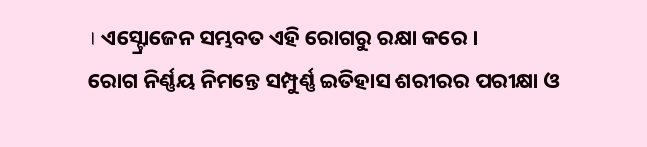। ଏସ୍ଟ୍ରୋଜେନ ସମ୍ଭବତ ଏହି ରୋଗରୁ ରକ୍ଷା କରେ ।
ରୋଗ ନିର୍ଣ୍ଣୟ ନିମନ୍ତେ ସମ୍ପୁର୍ଣ୍ଣ ଇତିହାସ ଶରୀରର ପରୀକ୍ଷା ଓ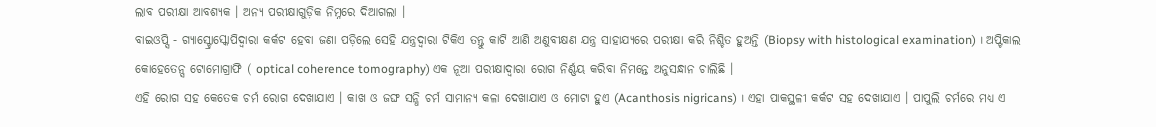ଲାବ ପରୀକ୍ଷା ଆବଶ୍ୟକ । ଅନ୍ୟ ପରୀକ୍ଷାଗୁଡ଼ିକ ନିମ୍ନରେ ଦିଆଗଲା ।
ବାଇଓପ୍ସି - ଗ୍ୟାସ୍ଟ୍ରୋସ୍କୋପିଦ୍ୱାରା କର୍କଟ ହେବା ଜଣା ପଡ଼ିଲେ ସେହି ଯନ୍ତ୍ରଦ୍ୱାରା ଟିକିଏ ତନ୍ତୁ କାଟି ଆଣି ଅଣୁବୀକ୍ଷଣ ଯନ୍ତ୍ର ସାହାଯ୍ୟରେ ପରୀକ୍ଷା କରି ନିଶ୍ଚିତ ହୁଅନ୍ତି (Biopsy with histological examination) । ଅପ୍ଟିକାଲ କୋହେତେନ୍ସ ଟୋମୋଗ୍ରାଫି ( optical coherence tomography) ଏକ ନୂଆ ପରୀକ୍ଷାଦ୍ୱାରା ରୋଗ ନିର୍ଣ୍ଣୟ କରିବା ନିମନ୍ତେ ଅନୁସନ୍ଧାନ ଚାଲିଛି ।
ଏହି ରୋଗ ସହ କେତେକ ଚର୍ମ ରୋଗ ଦେଖାଯାଏ । କାଖ ଓ ଜଙ୍ଘ ସନ୍ଧି ଚର୍ମ ସାମାନ୍ୟ କଳା ଦେଖାଯାଏ ଓ ମୋଟା ହୁଏ (Acanthosis nigricans) । ଏହା ପାକସ୍ଥଳୀ କର୍କଟ ସହ ଦେଖାଯାଏ । ପାପୁଲି ଚର୍ମରେ ମଧ୍ୟ ଏ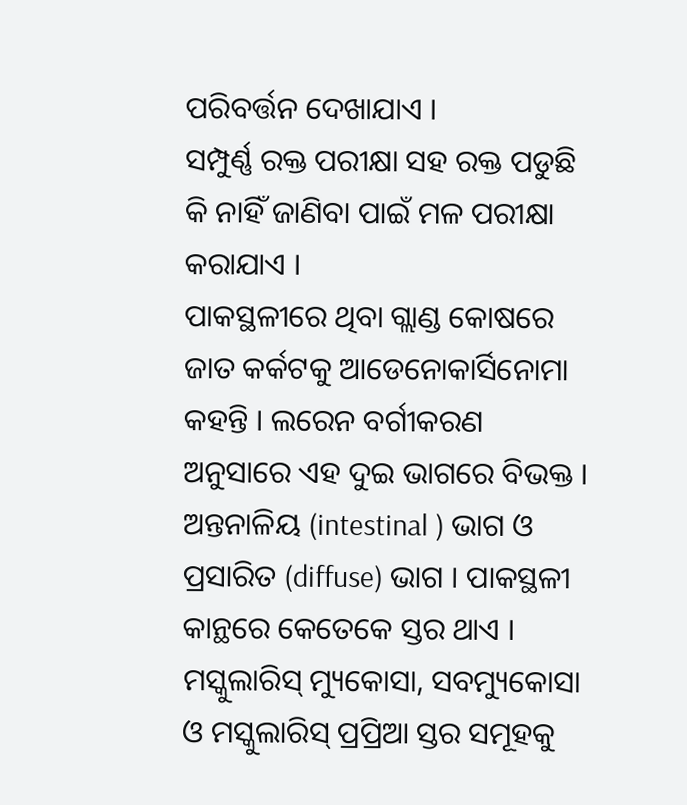ପରିବର୍ତ୍ତନ ଦେଖାଯାଏ ।
ସମ୍ପୁର୍ଣ୍ଣ ରକ୍ତ ପରୀକ୍ଷା ସହ ରକ୍ତ ପଡୁଛି କି ନାହିଁ ଜାଣିବା ପାଇଁ ମଳ ପରୀକ୍ଷା କରାଯାଏ ।
ପାକସ୍ଥଳୀରେ ଥିବା ଗ୍ଲାଣ୍ଡ କୋଷରେ ଜାତ କର୍କଟକୁ ଆଡେନୋକାର୍ସିନୋମା କହନ୍ତି । ଲରେନ ବର୍ଗୀକରଣ ଅନୁସାରେ ଏହ ଦୁଇ ଭାଗରେ ବିଭକ୍ତ । ଅନ୍ତନାଳିୟ (intestinal ) ଭାଗ ଓ ପ୍ରସାରିତ (diffuse) ଭାଗ । ପାକସ୍ଥଳୀ କାନ୍ଥରେ କେତେକେ ସ୍ତର ଥାଏ । ମସ୍କୁଲାରିସ୍ ମ୍ୟୁକୋସା, ସବମ୍ୟୁକୋସା ଓ ମସ୍କୁଲାରିସ୍ ପ୍ରପ୍ରିଆ ସ୍ତର ସମୂହକୁ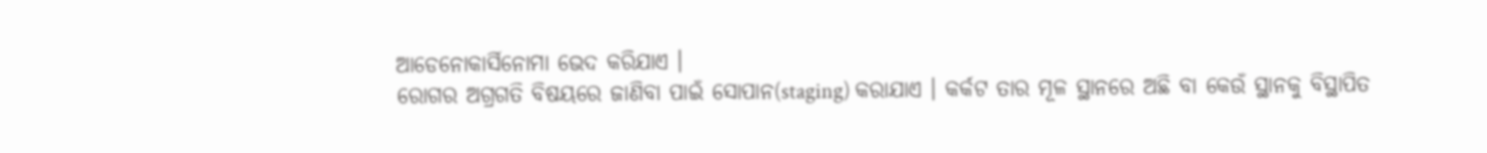ଆଡେନୋକାର୍ସିନୋମା ଭେଦ କରିଯାଏ ।
ରୋଗର ଅଗ୍ରଗତି ବିଷୟରେ ଜାଣିବା ପାଇଁ ସୋପାନ(staging) କରାଯାଏ । କର୍କଟ ତାର ମୂଳ ସ୍ଥାନରେ ଅଛି ବା କେଉଁ ସ୍ଥାନକୁ ବିସ୍ଥାପିତ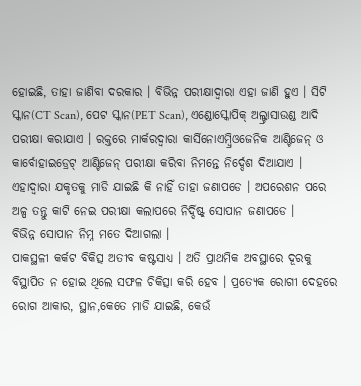ହୋଇଛି, ତାହା ଜାଣିବା ଦରକାର । ବିଭିନ୍ନ ପରୀକ୍ଷାଦ୍ୱାରା ଏହା ଜାଣି ହୁଏ । ସିଟି ସ୍କାନ(CT Scan), ପେଟ ସ୍କାନ(PET Scan), ଏଣ୍ଡୋସ୍କୋପିକ୍ ଅଲ୍ଟ୍ରାସାଉଣ୍ଡ ଆଦି ପରୀକ୍ଷା କରାଯାଏ । ରକ୍ତରେ ମାର୍କରଦ୍ୱାରା କାର୍ସିନୋଏମ୍ବ୍ରିଓଜେନିକ ଆଣ୍ଟିଜେନ୍ ଓ କାର୍ବୋହାଇଡ୍ରେଟ୍ ଆଣ୍ଟିଜେନ୍ ପରୀକ୍ଷା କରିବା ନିମନ୍ତେ ନିର୍ଦ୍ଦେଶ ଦିଆଯାଏ । ଏହାଦ୍ୱାରା ଯକୃତକୁ ମାଡି ଯାଇଛି କି ନାହିଁ ତାହା ଜଣାପଡେ । ଅପରେଶନ ପରେ ଅଳ୍ପ ତନ୍ତୁ କାଟି ନେଇ ପରୀକ୍ଷା କଲାପରେ ନିର୍ଦ୍ଦିଷ୍ଟ୍ ସୋପାନ ଜଣାପଡେ ।
ବିଭିନ୍ନ ସୋପାନ ନିମ୍ନ ମତେ ଦିଆଗଲା ।
ପାକସ୍ଥଳୀ କର୍କଟ ବିକିତ୍ସ ଅତୀବ କଷ୍ଟସାଧ୍ୟ । ଅତି ପ୍ରାଥମିକ ଅବସ୍ଥାରେ ଦୂରକୁ ବିସ୍ଥାପିତ ନ ହୋଇ ଥିଲେ ସଫଳ ଚିକିତ୍ସା କରି ହେବ । ପ୍ରତ୍ୟେକ ରୋଗୀ ଦେହରେ ରୋଗ ଆକାର, ସ୍ଥାନ,କେତେ ମାଡି ଯାଇଛି, କେଉଁ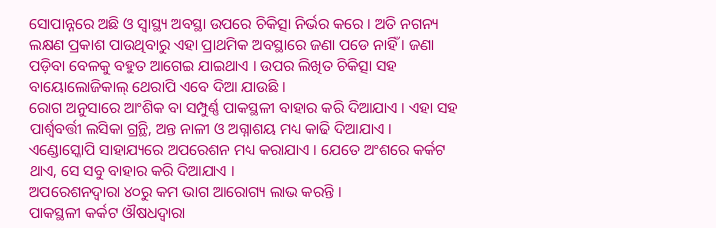ସୋପାନ୍ନରେ ଅଛି ଓ ସ୍ୱାସ୍ଥ୍ୟ ଅବସ୍ଥା ଉପରେ ଚିକିତ୍ସା ନିର୍ଭର କରେ । ଅତି ନଗନ୍ୟ ଲକ୍ଷଣ ପ୍ରକାଶ ପାଉଥିବାରୁ ଏହା ପ୍ରାଥମିକ ଅବସ୍ଥାରେ ଜଣା ପଡେ ନାହିଁ । ଜଣା ପଡ଼ିବା ବେଳକୁ ବହୁତ ଆଗେଇ ଯାଇଥାଏ । ଉପର ଲିଖିତ ଚିକିତ୍ସା ସହ ବାୟୋଲୋଜିକାଲ୍ ଥେରାପି ଏବେ ଦିଆ ଯାଉଛି ।
ରୋଗ ଅନୁସାରେ ଆଂଶିକ ବା ସମ୍ପୁର୍ଣ୍ଣ ପାକସ୍ଥଳୀ ବାହାର କରି ଦିଆଯାଏ । ଏହା ସହ ପାର୍ଶ୍ୱବର୍ତ୍ତୀ ଲସିକା ଗ୍ରନ୍ଥି, ଅନ୍ତ ନାଳୀ ଓ ଅଗ୍ନାଶୟ ମଧ୍ୟ କାଢି ଦିଆଯାଏ । ଏଣ୍ଡୋସ୍କୋପି ସାହାଯ୍ୟରେ ଅପରେଶନ ମଧ୍ୟ କରାଯାଏ । ଯେତେ ଅଂଶରେ କର୍କଟ ଥାଏ, ସେ ସବୁ ବାହାର କରି ଦିଆଯାଏ ।
ଅପରେଶନଦ୍ୱାରା ୪୦ରୁ କମ ଭାଗ ଆରୋଗ୍ୟ ଲାଭ କରନ୍ତି ।
ପାକସ୍ଥଳୀ କର୍କଟ ଔଷଧଦ୍ୱାରା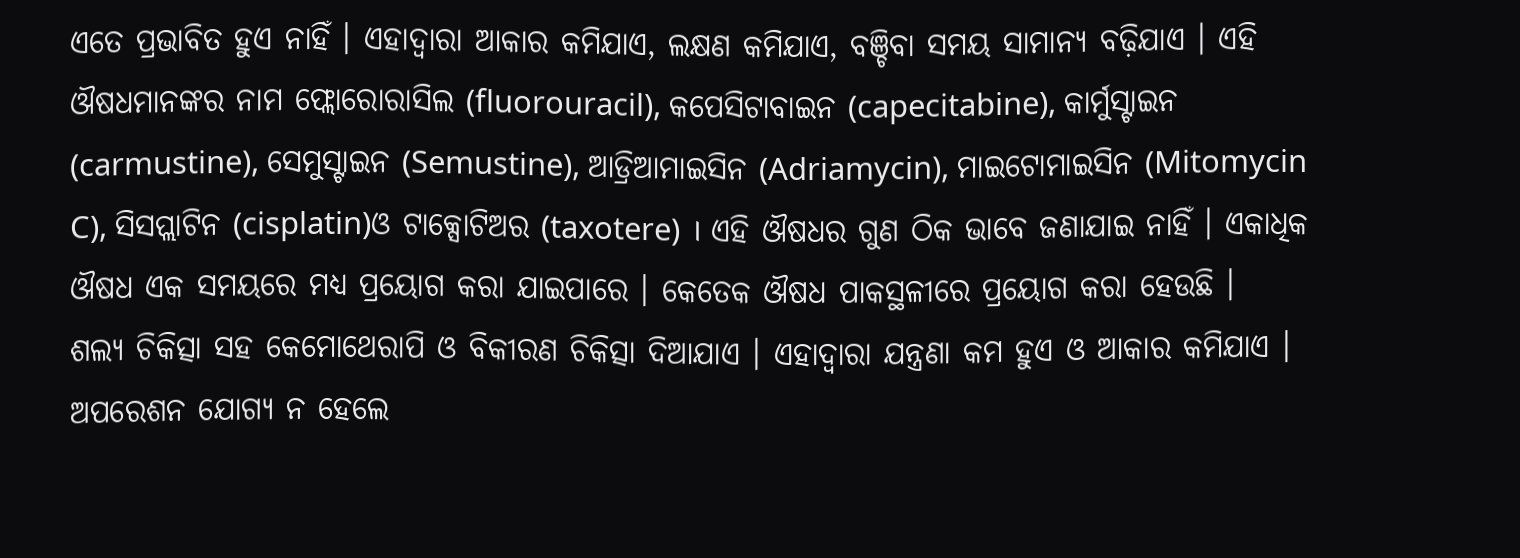ଏତେ ପ୍ରଭାବିତ ହୁଏ ନାହିଁ । ଏହାଦ୍ୱାରା ଆକାର କମିଯାଏ, ଲକ୍ଷଣ କମିଯାଏ, ବଞ୍ଚିବା ସମୟ ସାମାନ୍ୟ ବଢ଼ିଯାଏ । ଏହି ଔଷଧମାନଙ୍କର ନାମ ଫ୍ଲୋରୋରାସିଲ (fluorouracil), କପେସିଟାବାଇନ (capecitabine), କାର୍ମୁସ୍ଟାଇନ (carmustine), ସେମୁସ୍ଟାଇନ (Semustine), ଆଡ୍ରିଆମାଇସିନ (Adriamycin), ମାଇଟୋମାଇସିନ (Mitomycin C), ସିସପ୍ଲାଟିନ (cisplatin)ଓ ଟାକ୍ସୋଟିଅର (taxotere) । ଏହି ଔଷଧର ଗୁଣ ଠିକ ଭାବେ ଜଣାଯାଇ ନାହିଁ । ଏକାଧିକ ଔଷଧ ଏକ ସମୟରେ ମଧ୍ୟ ପ୍ରୟୋଗ କରା ଯାଇପାରେ । କେତେକ ଔଷଧ ପାକସ୍ଥଳୀରେ ପ୍ରୟୋଗ କରା ହେଉଛି ।
ଶଲ୍ୟ ଚିକିତ୍ସା ସହ କେମୋଥେରାପି ଓ ବିକୀରଣ ଚିକିତ୍ସା ଦିଆଯାଏ । ଏହାଦ୍ୱାରା ଯନ୍ତ୍ରଣା କମ ହୁଏ ଓ ଆକାର କମିଯାଏ । ଅପରେଶନ ଯୋଗ୍ୟ ନ ହେଲେ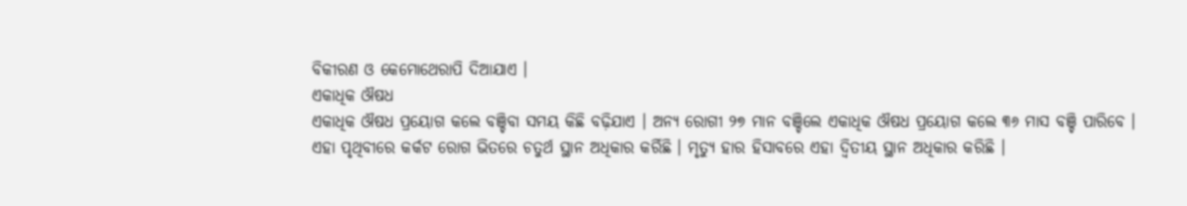ବିକୀରଣ ଓ କେମୋଥେରାପି ଦିଆଯାଏ ।
ଏକାଧିକ ଔଷଧ
ଏକାଧିକ ଔଷଧ ପ୍ରୟୋଗ କଲେ ବଞ୍ଚିବା ସମୟ କିଛି ବଢ଼ିଯାଏ । ଅନ୍ୟ ରୋଗୀ ୨୭ ମାନ ବଞ୍ଚିଲେ ଏକାଧିକ ଔଷଧ ପ୍ରୟୋଗ କଲେ ୩୬ ମାସ ବଞ୍ଚି ପାରିବେ ।
ଏହା ପୃଥିବୀରେ କର୍କଟ ରୋଗ ଭିତରେ ଚତୁର୍ଥ ସ୍ଥାନ ଅଧିକାର କର୍ରିଛି । ମୃତ୍ୟୁ ହାର ହିସାବରେ ଏହା ଦ୍ୱିତୀୟ ସ୍ଥାନ ଅଧିକାର କରିଛି ।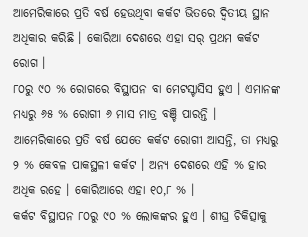ଆମେରିକାରେ ପ୍ରତି ବର୍ଷ ହେଉଥିବା କର୍କଟ ଭିତରେ ଦ୍ୱିତୀୟ ସ୍ଥାନ ଅଧିକାର କରିଛି । କୋରିଆ ଦେଶରେ ଏହା ସର୍ ପ୍ରଥମ କର୍କଟ ରୋଗ ।
୮୦ରୁ ୯୦ % ରୋଗରେ ବିସ୍ଥାପନ ବା ମେଟସ୍ଟାସିସ ହୁଏ । ଏମାନଙ୍କ ମଧ୍ୟରୁ ୬୫ % ରୋଗୀ ୬ ମାସ ମାତ୍ର ବଞ୍ଚି ପାରନ୍ତି ।
ଆମେରିକାରେ ପ୍ରତି ବର୍ଷ ଯେତେ କର୍କଟ ରୋଗୀ ଆସନ୍ତି, ତା ମଧ୍ୟରୁ ୨ % କେବଳ ପାକସ୍ଥଳୀ କର୍କଟ । ଅନ୍ୟ ଦେଶରେ ଏହି % ହାର ଅଧିକ ରହେ । କୋରିଆରେ ଏହା ୧୦,୮ % ।
କର୍କଟ ବିସ୍ଥାପନ ୮୦ରୁ ୯୦ % ଲୋକଙ୍କର ହୁଏ । ଶୀଘ୍ର ଚିକିତ୍ସାକୁ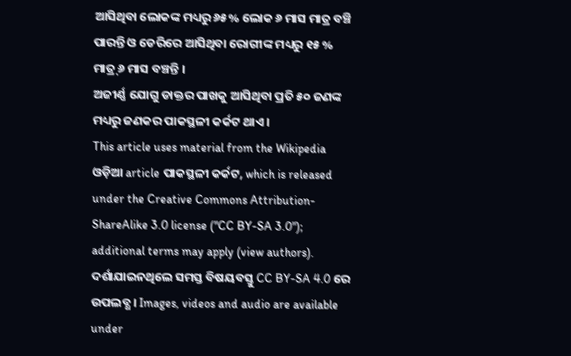ଆସିଥିବା ଲୋକଙ୍କ ମଧ୍ୟରୁ ୬୫% ଲୋକ ୬ ମାସ ମାତ୍ର ବଞ୍ଚି ପାରନ୍ତି ଓ ଡେରିରେ ଆସିଥିବା ରୋଗୀଙ୍କ ମଧ୍ୟରୁ ୧୫ % ମାତ୍ର୍ ୬ ମାସ ବଞ୍ଚନ୍ତି ।
ଅଜୀର୍ଣ୍ଣ ଯୋଗୁ ଡାକ୍ତର ପାଖକୁ ଆସିଥିବା ପ୍ରତି ୫୦ ଜଣଙ୍କ ମଧ୍ୟରୁ ଜଣକର ପାକସ୍ଥଳୀ କର୍କଟ ଥାଏ ।
This article uses material from the Wikipedia ଓଡ଼ିଆ article ପାକସ୍ଥଳୀ କର୍କଟ, which is released under the Creative Commons Attribution-ShareAlike 3.0 license ("CC BY-SA 3.0"); additional terms may apply (view authors). ଦର୍ଶାଯାଇନଥିଲେ ସମସ୍ତ ବିଷୟବସ୍ତୁ CC BY-SA 4.0 ରେ ଉପଲବ୍ଧ । Images, videos and audio are available under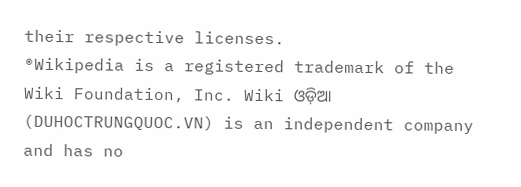their respective licenses.
®Wikipedia is a registered trademark of the Wiki Foundation, Inc. Wiki ଓଡ଼ିଆ (DUHOCTRUNGQUOC.VN) is an independent company and has no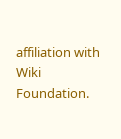affiliation with Wiki Foundation.